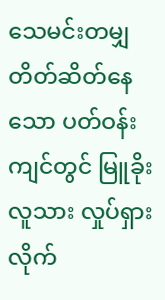သေမင်းတမျှ တိတ်ဆိတ်နေသော ပတ်ဝန်းကျင်တွင် မြူခိုးလူသား လှုပ်ရှားလိုက်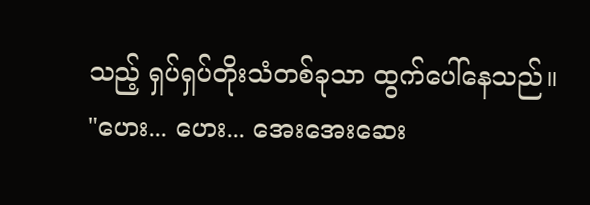သည့် ရှပ်ရှပ်တိုးသံတစ်ခုသာ ထွက်ပေါ်နေသည်။
"ဟေး... ဟေး... အေးအေးဆေး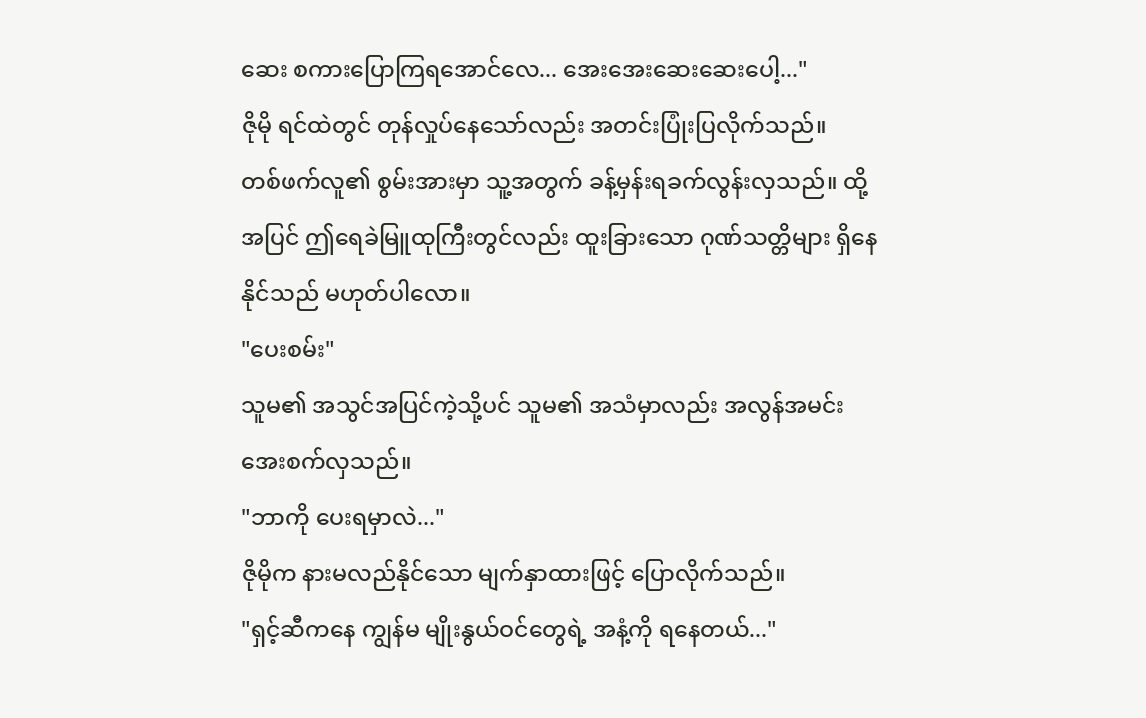ဆေး စကားပြောကြရအောင်လေ... အေးအေးဆေးဆေးပေါ့..."
ဇိုမို ရင်ထဲတွင် တုန်လှုပ်နေသော်လည်း အတင်းပြုံးပြလိုက်သည်။
တစ်ဖက်လူ၏ စွမ်းအားမှာ သူ့အတွက် ခန့်မှန်းရခက်လွန်းလှသည်။ ထို့အပြင် ဤရေခဲမြူထုကြီးတွင်လည်း ထူးခြားသော ဂုဏ်သတ္တိများ ရှိနေနိုင်သည် မဟုတ်ပါလော။
"ပေးစမ်း"
သူမ၏ အသွင်အပြင်ကဲ့သို့ပင် သူမ၏ အသံမှာလည်း အလွန်အမင်း အေးစက်လှသည်။
"ဘာကို ပေးရမှာလဲ..."
ဇိုမိုက နားမလည်နိုင်သော မျက်နှာထားဖြင့် ပြောလိုက်သည်။
"ရှင့်ဆီကနေ ကျွန်မ မျိုးနွယ်ဝင်တွေရဲ့ အနံ့ကို ရနေတယ်..."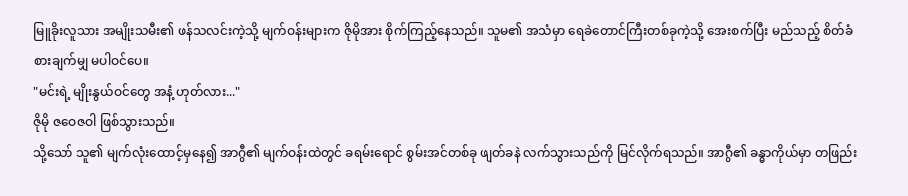မြူခိုးလူသား အမျိုးသမီး၏ ဖန်သလင်းကဲ့သို့ မျက်ဝန်းများက ဇိုမိုအား စိုက်ကြည့်နေသည်။ သူမ၏ အသံမှာ ရေခဲတောင်ကြီးတစ်ခုကဲ့သို့ အေးစက်ပြီး မည်သည့် စိတ်ခံစားချက်မျှ မပါဝင်ပေ။
"မင်းရဲ့ မျိုးနွယ်ဝင်တွေ အနံ့ ဟုတ်လား..."
ဇိုမို ဇဝေဇဝါ ဖြစ်သွားသည်။
သို့သော် သူ၏ မျက်လုံးထောင့်မှနေ၍ အာဂွီ၏ မျက်ဝန်းထဲတွင် ခရမ်းရောင် စွမ်းအင်တစ်ခု ဖျတ်ခနဲ လက်သွားသည်ကို မြင်လိုက်ရသည်။ အာဂွီ၏ ခန္ဓာကိုယ်မှာ တဖြည်း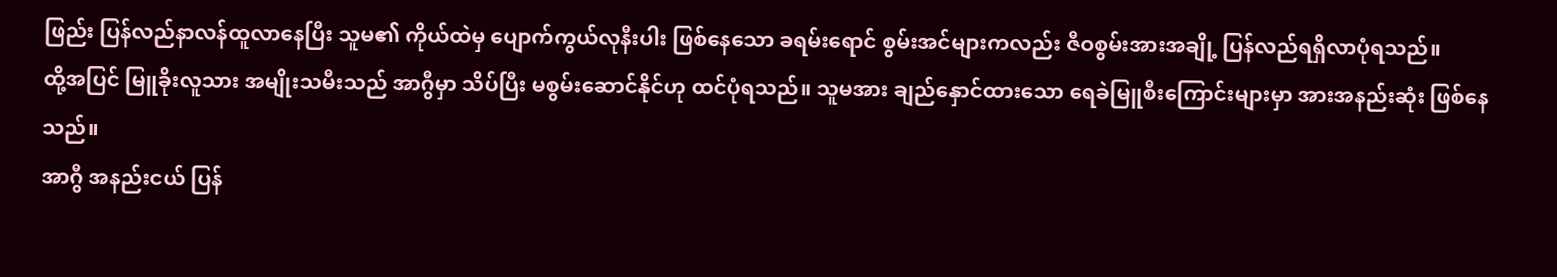ဖြည်း ပြန်လည်နာလန်ထူလာနေပြီး သူမ၏ ကိုယ်ထဲမှ ပျောက်ကွယ်လုနီးပါး ဖြစ်နေသော ခရမ်းရောင် စွမ်းအင်များကလည်း ဇီဝစွမ်းအားအချို့ ပြန်လည်ရရှိလာပုံရသည်။
ထို့အပြင် မြူခိုးလူသား အမျိုးသမီးသည် အာဂွီမှာ သိပ်ပြီး မစွမ်းဆောင်နိုင်ဟု ထင်ပုံရသည်။ သူမအား ချည်နှောင်ထားသော ရေခဲမြူစီးကြောင်းများမှာ အားအနည်းဆုံး ဖြစ်နေသည်။
အာဂွီ အနည်းငယ် ပြန်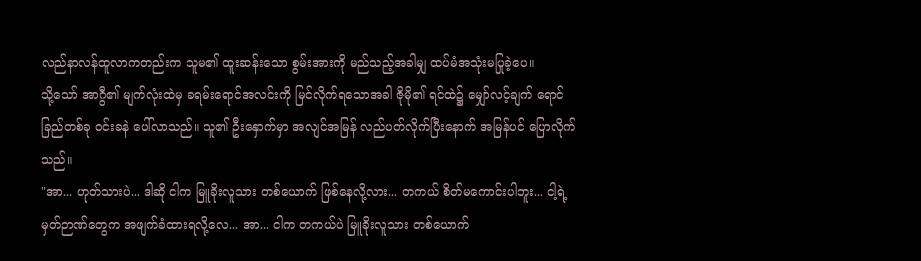လည်နာလန်ထူလာကတည်းက သူမ၏ ထူးဆန်းသော စွမ်းအားကို မည်သည့်အခါမျှ ထပ်မံအသုံးမပြုခဲ့ပေ။
သို့သော် အာဂွီ၏ မျက်လုံးထဲမှ ခရမ်းရောင်အလင်းကို မြင်လိုက်ရသောအခါ ဇိုမို၏ ရင်ထဲ၌ မျှော်လင့်ချက် ရောင်ခြည်တစ်ခု ဝင်းခနဲ ပေါ်လာသည်။ သူ၏ ဦးနှောက်မှာ အလျင်အမြန် လည်ပတ်လိုက်ပြီးနောက် အမြန်ပင် ပြောလိုက်သည်။
"အာ... ဟုတ်သားပဲ... ဒါဆို ငါက မြူခိုးလူသား တစ်ယောက် ဖြစ်နေလို့လား... တကယ် စိတ်မကောင်းပါဘူး... ငါ့ရဲ့ မှတ်ဉာဏ်တွေက အဖျက်ခံထားရလို့လေ... အာ... ငါက တကယ်ပဲ မြူခိုးလူသား တစ်ယောက်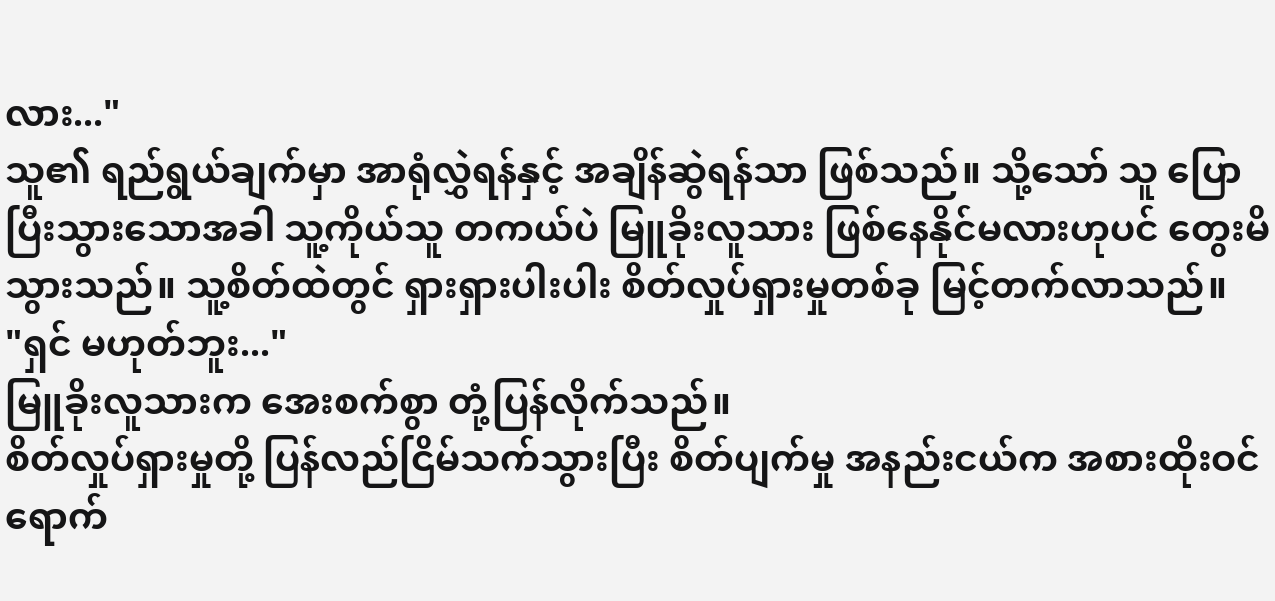လား..."
သူ၏ ရည်ရွယ်ချက်မှာ အာရုံလွှဲရန်နှင့် အချိန်ဆွဲရန်သာ ဖြစ်သည်။ သို့သော် သူ ပြောပြီးသွားသောအခါ သူ့ကိုယ်သူ တကယ်ပဲ မြူခိုးလူသား ဖြစ်နေနိုင်မလားဟုပင် တွေးမိသွားသည်။ သူ့စိတ်ထဲတွင် ရှားရှားပါးပါး စိတ်လှုပ်ရှားမှုတစ်ခု မြင့်တက်လာသည်။
"ရှင် မဟုတ်ဘူး..."
မြူခိုးလူသားက အေးစက်စွာ တုံ့ပြန်လိုက်သည်။
စိတ်လှုပ်ရှားမှုတို့ ပြန်လည်ငြိမ်သက်သွားပြီး စိတ်ပျက်မှု အနည်းငယ်က အစားထိုးဝင်ရောက်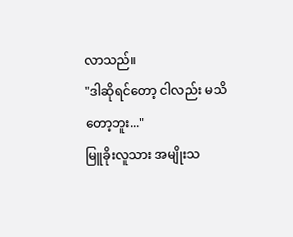လာသည်။
"ဒါဆိုရင်တော့ ငါလည်း မသိတော့ဘူး..."
မြူခိုးလူသား အမျိုးသ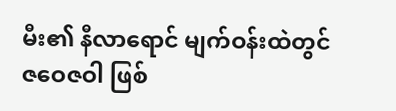မီး၏ နီလာရောင် မျက်ဝန်းထဲတွင် ဇဝေဇဝါ ဖြစ်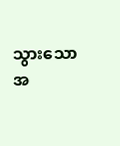သွားသော အ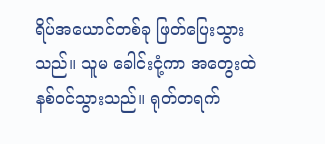ရိပ်အယောင်တစ်ခု ဖြတ်ပြေးသွားသည်။ သူမ ခေါင်းငုံ့ကာ အတွေးထဲ နစ်ဝင်သွားသည်။ ရုတ်တရက်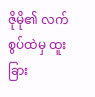ဇိုမို၏ လက်စွပ်ထဲမှ ထူးခြား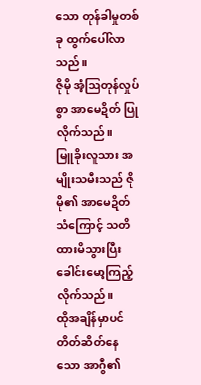သော တုန်ခါမှုတစ်ခု ထွက်ပေါ်လာသည်။
ဇိုမို အံ့ဩတုန်လှုပ်စွာ အာမေဍိတ် ပြုလိုက်သည်။
မြူခိုးလူသား အမျိုးသမီးသည် ဇိုမို၏ အာမေဍိတ်သံကြောင့် သတိထားမိသွားပြီး ခေါင်းမော့ကြည့်လိုက်သည်။
ထိုအချိန်မှာပင် တိတ်ဆိတ်နေသော အာဂွီ၏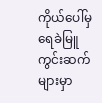ကိုယ်ပေါ်မှ ရေခဲမြူကွင်းဆက်များမှာ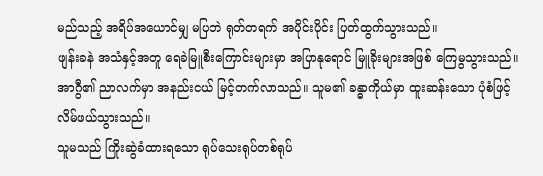မည်သည့် အရိပ်အယောင်မျှ မပြဘဲ ရုတ်တရက် အပိုင်းပိုင်း ပြတ်ထွက်သွားသည်။
ဖျန်းခနဲ အသံနှင့်အတူ ရေခဲမြူစီးကြောင်းများမှာ အပြာနုရောင် မြူခိုးများအဖြစ် ကြေမွသွားသည်။ အာဂွီ၏ ညာလက်မှာ အနည်းငယ် မြင့်တက်လာသည်။ သူမ၏ ခန္ဓာကိုယ်မှာ ထူးဆန်းသော ပုံစံဖြင့် လိမ်ဖယ်သွားသည်။
သူမသည် ကြိုးဆွဲခံထားရသော ရုပ်သေးရုပ်တစ်ရုပ်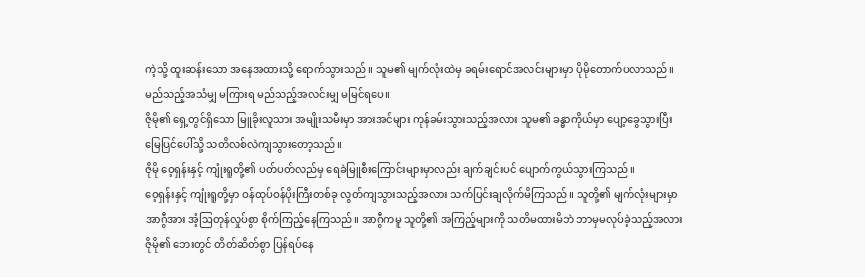ကဲ့သို့ ထူးဆန်းသော အနေအထားသို့ ရောက်သွားသည်။ သူမ၏ မျက်လုံးထဲမှ ခရမ်းရောင်အလင်းများမှာ ပိုမိုတောက်ပလာသည်။
မည်သည့်အသံမျှ မကြားရ မည်သည့်အလင်းမျှ မမြင်ရပေ။
ဇိုမို၏ ရှေ့တွင်ရှိသော မြူခိုးလူသား အမျိုးသမီးမှာ အားအင်များ ကုန်ခမ်းသွားသည့်အလား သူမ၏ ခန္ဓာကိုယ်မှာ ပျော့ခွေသွားပြီး မြေပြင်ပေါ်သို့ သတိလစ်လဲကျသွားတော့သည်။
ဇိုမို ဝေ့ရှန်းနှင့် ကျုံးရူတို့၏ ပတ်ပတ်လည်မှ ရေခဲမြူစီးကြောင်းများမှာလည်း ချက်ချင်းပင် ပျောက်ကွယ်သွားကြသည်။
ဝေ့ရှန်းနှင့် ကျုံးရူတို့မှာ ဝန်ထုပ်ဝန်ပိုးကြီးတစ်ခု လွတ်ကျသွားသည့်အလား သက်ပြင်းချလိုက်မိကြသည်။ သူတို့၏ မျက်လုံးများမှာ အာဂွီအား အံ့ဩတုန်လှုပ်စွာ စိုက်ကြည့်နေကြသည်။ အာဂွီကမူ သူတို့၏ အကြည့်များကို သတိမထားမိဘဲ ဘာမှမလုပ်ခဲ့သည့်အလား ဇိုမို၏ ဘေးတွင် တိတ်ဆိတ်စွာ ပြန်ရပ်နေ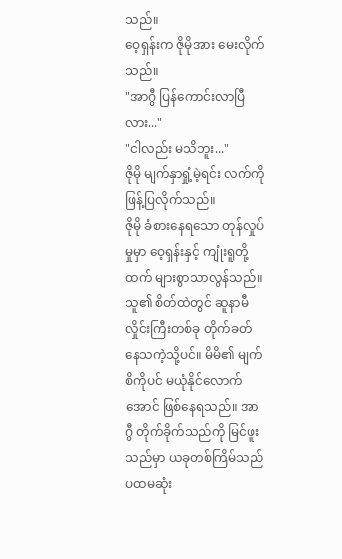သည်။
ဝေ့ရှန်းက ဇိုမိုအား မေးလိုက်သည်။
"အာဂွီ ပြန်ကောင်းလာပြီလား..."
"ငါလည်း မသိဘူး..."
ဇိုမို မျက်နှာရှုံ့မဲ့ရင်း လက်ကို ဖြန့်ပြလိုက်သည်။
ဇိုမို ခံစားနေရသော တုန်လှုပ်မှုမှာ ဝေ့ရှန်းနှင့် ကျုံးရူတို့ထက် များစွာသာလွန်သည်။
သူ၏ စိတ်ထဲတွင် ဆူနာမီလှိုင်းကြီးတစ်ခု တိုက်ခတ်နေသကဲ့သို့ပင်။ မိမိ၏ မျက်စိကိုပင် မယုံနိုင်လောက်အောင် ဖြစ်နေရသည်။ အာဂွီ တိုက်ခိုက်သည်ကို မြင်ဖူးသည်မှာ ယခုတစ်ကြိမ်သည် ပထမဆုံး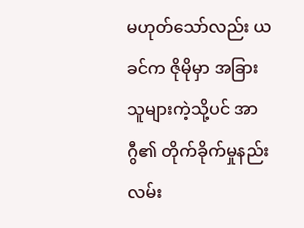မဟုတ်သော်လည်း ယခင်က ဇိုမိုမှာ အခြားသူများကဲ့သို့ပင် အာဂွီ၏ တိုက်ခိုက်မှုနည်းလမ်း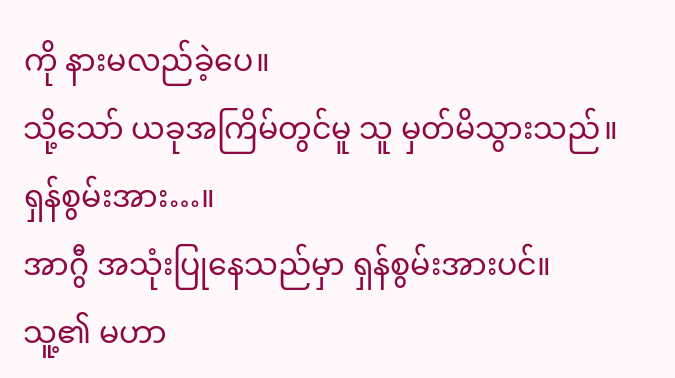ကို နားမလည်ခဲ့ပေ။
သို့သော် ယခုအကြိမ်တွင်မူ သူ မှတ်မိသွားသည်။
ရှန်စွမ်းအား…။
အာဂွီ အသုံးပြုနေသည်မှာ ရှန်စွမ်းအားပင်။
သူ့၏ မဟာ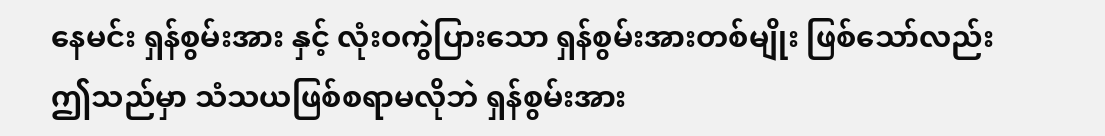နေမင်း ရှန်စွမ်းအား နှင့် လုံးဝကွဲပြားသော ရှန်စွမ်းအားတစ်မျိုး ဖြစ်သော်လည်း ဤသည်မှာ သံသယဖြစ်စရာမလိုဘဲ ရှန်စွမ်းအား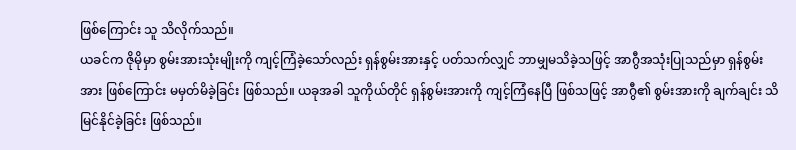ဖြစ်ကြောင်း သူ သိလိုက်သည်။
ယခင်က ဇိုမိုမှာ စွမ်းအားသုံးမျိုးကို ကျင့်ကြံခဲ့သော်လည်း ရှန်စွမ်းအားနှင့် ပတ်သက်လျှင် ဘာမျှမသိခဲ့သဖြင့် အာဂွီအသုံးပြုသည်မှာ ရှန်စွမ်းအား ဖြစ်ကြောင်း မမှတ်မိခဲ့ခြင်း ဖြစ်သည်။ ယခုအခါ သူကိုယ်တိုင် ရှန်စွမ်းအားကို ကျင့်ကြံနေပြီ ဖြစ်သဖြင့် အာဂွီ၏ စွမ်းအားကို ချက်ချင်း သိမြင်နိုင်ခဲ့ခြင်း ဖြစ်သည်။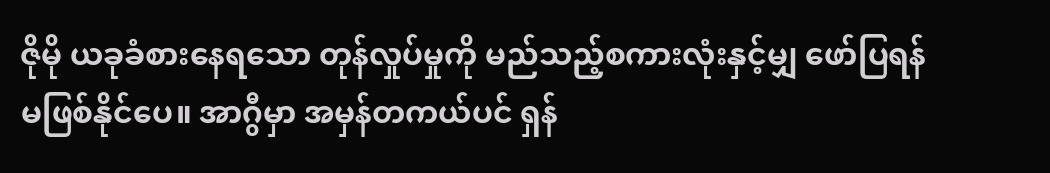ဇိုမို ယခုခံစားနေရသော တုန်လှုပ်မှုကို မည်သည့်စကားလုံးနှင့်မျှ ဖော်ပြရန် မဖြစ်နိုင်ပေ။ အာဂွီမှာ အမှန်တကယ်ပင် ရှန်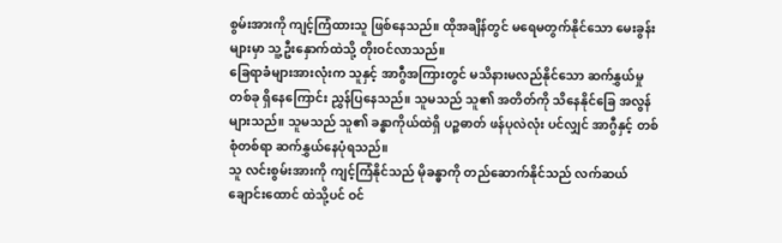စွမ်းအားကို ကျင့်ကြံထားသူ ဖြစ်နေသည်။ ထိုအချိန်တွင် မရေမတွက်နိုင်သော မေးခွန်းများမှာ သူ့ဦးနှောက်ထဲသို့ တိုးဝင်လာသည်။
ခြေရာခံများအားလုံးက သူနှင့် အာဂွီအကြားတွင် မသိနားမလည်နိုင်သော ဆက်နွှယ်မှုတစ်ခု ရှိနေကြောင်း ညွှန်ပြနေသည်။ သူမသည် သူ၏ အတိတ်ကို သိနေနိုင်ခြေ အလွန်များသည်။ သူမသည် သူ၏ ခန္ဓာကိုယ်ထဲရှိ ပဉ္စဓာတ် ဖန်ပုလဲလုံး ပင်လျှင် အာဂွီနှင့် တစ်စုံတစ်ရာ ဆက်နွှယ်နေပုံရသည်။
သူ လင်းစွမ်းအားကို ကျင့်ကြံနိုင်သည် မိုခန္ဓာကို တည်ဆောက်နိုင်သည် လက်ဆယ်ချောင်းထောင် ထဲသို့ပင် ဝင်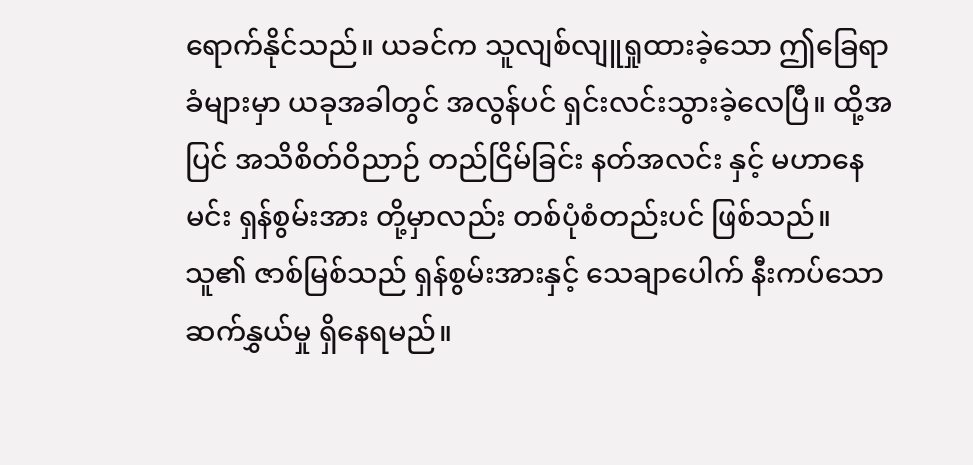ရောက်နိုင်သည်။ ယခင်က သူလျစ်လျူရှုထားခဲ့သော ဤခြေရာခံများမှာ ယခုအခါတွင် အလွန်ပင် ရှင်းလင်းသွားခဲ့လေပြီ။ ထို့အပြင် အသိစိတ်ဝိညာဉ် တည်ငြိမ်ခြင်း နတ်အလင်း နှင့် မဟာနေမင်း ရှန်စွမ်းအား တို့မှာလည်း တစ်ပုံစံတည်းပင် ဖြစ်သည်။
သူ၏ ဇာစ်မြစ်သည် ရှန်စွမ်းအားနှင့် သေချာပေါက် နီးကပ်သော ဆက်နွှယ်မှု ရှိနေရမည်။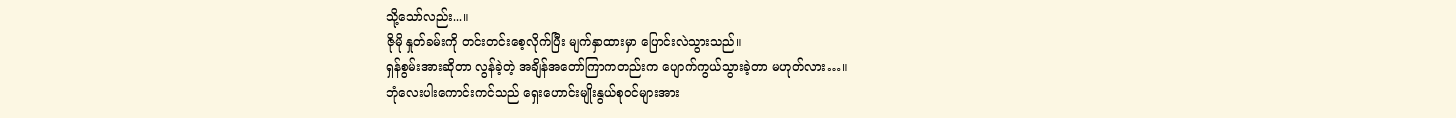သို့သော်လည်း...။
ဇိုမို နှုတ်ခမ်းကို တင်းတင်းစေ့လိုက်ပြီး မျက်နှာထားမှာ ပြောင်းလဲသွားသည်။
ရှန်စွမ်းအားဆိုတာ လွန်ခဲ့တဲ့ အချိန်အတော်ကြာကတည်းက ပျောက်ကွယ်သွားခဲ့တာ မဟုတ်လား…။
ဘုံလေးပါးကောင်းကင်သည် ရှေးဟောင်းမျိုးနွယ်စုဝင်များအား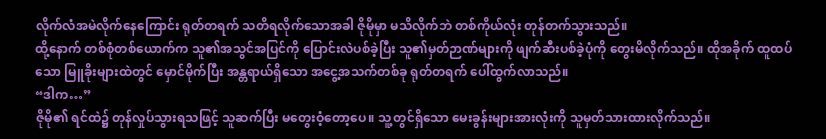လိုက်လံအမဲလိုက်နေကြောင်း ရုတ်တရက် သတိရလိုက်သောအခါ ဇိုမိုမှာ မသိလိုက်ဘဲ တစ်ကိုယ်လုံး တုန်တက်သွားသည်။
ထို့နောက် တစ်စုံတစ်ယောက်က သူ၏အသွင်အပြင်ကို ပြောင်းလဲပစ်ခဲ့ပြီး သူ၏မှတ်ဉာဏ်များကို ဖျက်ဆီးပစ်ခဲ့ပုံကို တွေးမိလိုက်သည်။ ထိုအခိုက် ထူထပ်သော မြူခိုးများထဲတွင် မှောင်မိုက်ပြီး အန္တရာယ်ရှိသော အငွေ့အသက်တစ်ခု ရုတ်တရက် ပေါ်ထွက်လာသည်။
“ဒါက…”
ဇိုမို၏ ရင်ထဲ၌ တုန်လှုပ်သွားရသဖြင့် သူဆက်ပြီး မတွေးဝံ့တော့ပေ။ သူ့တွင်ရှိသော မေးခွန်းများအားလုံးကို သူမှတ်သားထားလိုက်သည်။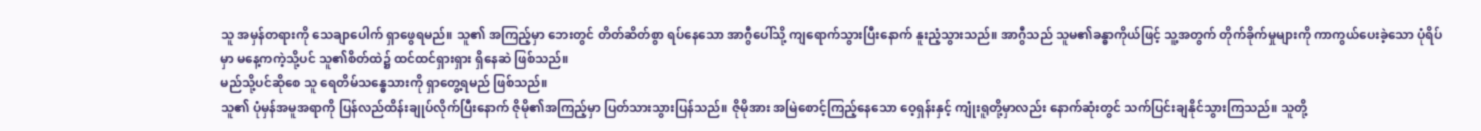သူ အမှန်တရားကို သေချာပေါက် ရှာဖွေရမည်။ သူ၏ အကြည့်မှာ ဘေးတွင် တိတ်ဆိတ်စွာ ရပ်နေသော အာဂွီပေါ်သို့ ကျရောက်သွားပြီးနောက် နူးညံ့သွားသည်။ အာဂွီသည် သူမ၏ခန္ဓာကိုယ်ဖြင့် သူ့အတွက် တိုက်ခိုက်မှုများကို ကာကွယ်ပေးခဲ့သော ပုံရိပ်မှာ မနေ့ကကဲ့သို့ပင် သူ၏စိတ်ထဲ၌ ထင်ထင်ရှားရှား ရှိနေဆဲ ဖြစ်သည်။
မည်သို့ပင်ဆိုစေ သူ ရေတိမ်သန္ဓေသားကို ရှာတွေ့ရမည် ဖြစ်သည်။
သူ၏ ပုံမှန်အမူအရာကို ပြန်လည်ထိန်းချုပ်လိုက်ပြီးနောက် ဇိုမို၏အကြည့်မှာ ပြတ်သားသွားပြန်သည်။ ဇိုမိုအား အမြဲစောင့်ကြည့်နေသော ဝေ့ရှန်းနှင့် ကျုံးရူတို့မှာလည်း နောက်ဆုံးတွင် သက်ပြင်းချနိုင်သွားကြသည်။ သူတို့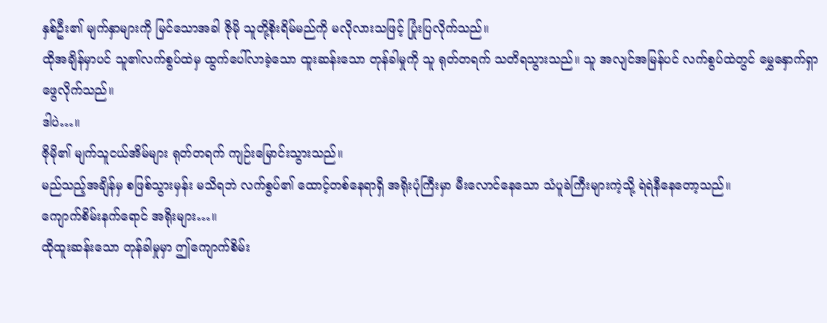နှစ်ဦး၏ မျက်နှာများကို မြင်သောအခါ ဇိုမို သူတို့စိုးရိမ်မည်ကို မလိုလားသဖြင့် ပြုံးပြလိုက်သည်။
ထိုအချိန်မှာပင် သူ၏လက်စွပ်ထဲမှ ထွက်ပေါ်လာခဲ့သော ထူးဆန်းသော တုန်ခါမှုကို သူ ရုတ်တရက် သတိရသွားသည်။ သူ အလျင်အမြန်ပင် လက်စွပ်ထဲတွင် မွှေနှောက်ရှာဖွေလိုက်သည်။
ဒါပဲ…။
ဇိုမို၏ မျက်သူငယ်အိမ်များ ရုတ်တရက် ကျဉ်းမြောင်းသွားသည်။
မည်သည့်အချိန်မှ စဖြစ်သွားမှန်း မသိရဘဲ လက်စွပ်၏ ထောင့်တစ်နေရာရှိ အရိုးပုံကြီးမှာ မီးလောင်နေသော သံပူခဲကြီးများကဲ့သို့ ရဲရဲနီနေတော့သည်။
ကျောက်စိမ်းနက်ရောင် အရိုးများ…။
ထိုထူးဆန်းသော တုန်ခါမှုမှာ ဤကျောက်စိမ်း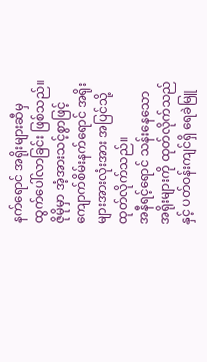နက်ရောင် အရိုးများဆီမှ ထွက်ပေါ်လာခြင်း ဖြစ်သည်။ ဇိုမိုမှာ အံ့အားသင့်စွာဖြင့် ကျောက်စိမ်းနက်ရောင် အရိုးများအားလုံးအား အပြင်သို့ ထုတ်လိုက်သည်။
အနီရင့်ရောင် သန်းနေသော အရိုးများကို ထုတ်လိုက်သည်နှင့် ပတ်ဝန်းကျင်ရှိ ရေခဲမြူ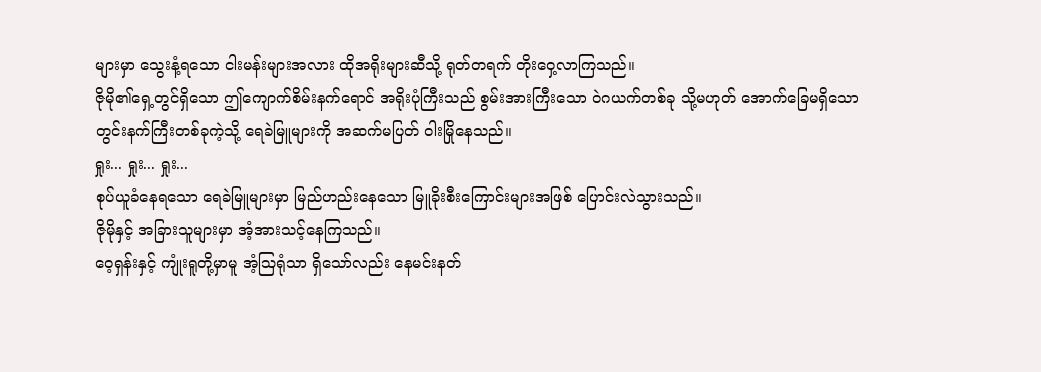များမှာ သွေးနံ့ရသော ငါးမန်းများအလား ထိုအရိုးများဆီသို့ ရုတ်တရက် တိုးဝှေ့လာကြသည်။
ဇိုမို၏ရှေ့တွင်ရှိသော ဤကျောက်စိမ်းနက်ရောင် အရိုးပုံကြီးသည် စွမ်းအားကြီးသော ဝဲဂယက်တစ်ခု သို့မဟုတ် အောက်ခြေမရှိသော တွင်းနက်ကြီးတစ်ခုကဲ့သို့ ရေခဲမြူများကို အဆက်မပြတ် ဝါးမြိုနေသည်။
ရှုး... ရှုး... ရှုး...
စုပ်ယူခံနေရသော ရေခဲမြူများမှာ မြည်ဟည်းနေသော မြူခိုးစီးကြောင်းများအဖြစ် ပြောင်းလဲသွားသည်။
ဇိုမိုနှင့် အခြားသူများမှာ အံ့အားသင့်နေကြသည်။
ဝေ့ရှန်းနှင့် ကျုံးရူတို့မှာမူ အံ့ဩရုံသာ ရှိသော်လည်း နေမင်းနတ်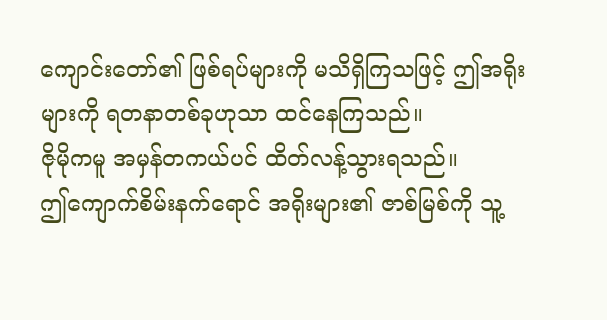ကျောင်းတော်၏ ဖြစ်ရပ်များကို မသိရှိကြသဖြင့် ဤအရိုးများကို ရတနာတစ်ခုဟုသာ ထင်နေကြသည်။
ဇိုမိုကမူ အမှန်တကယ်ပင် ထိတ်လန့်သွားရသည်။
ဤကျောက်စိမ်းနက်ရောင် အရိုးများ၏ ဇာစ်မြစ်ကို သူ့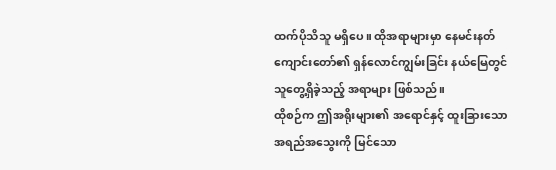ထက်ပိုသိသူ မရှိပေ။ ထိုအရာများမှာ နေမင်းနတ်ကျောင်းတော်၏ ရှန်လောင်ကျွမ်းခြင်း နယ်မြေတွင် သူတွေ့ရှိခဲ့သည့် အရာများ ဖြစ်သည်။
ထိုစဉ်က ဤအရိုးများ၏ အရောင်နှင့် ထူးခြားသော အရည်အသွေးကို မြင်သော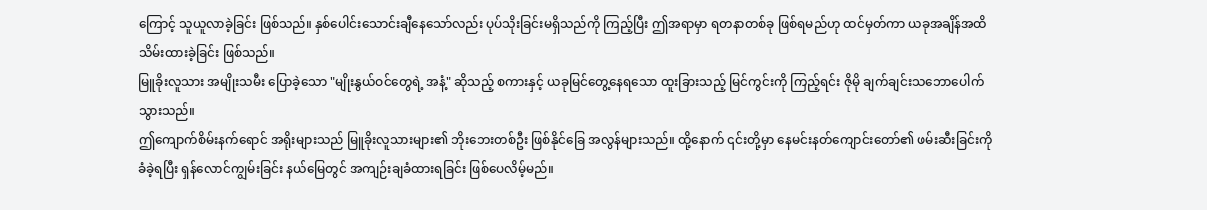ကြောင့် သူယူလာခဲ့ခြင်း ဖြစ်သည်။ နှစ်ပေါင်းသောင်းချီနေသော်လည်း ပုပ်သိုးခြင်းမရှိသည်ကို ကြည့်ပြီး ဤအရာမှာ ရတနာတစ်ခု ဖြစ်ရမည်ဟု ထင်မှတ်ကာ ယခုအချိန်အထိ သိမ်းထားခဲ့ခြင်း ဖြစ်သည်။
မြူခိုးလူသား အမျိုးသမီး ပြောခဲ့သော "မျိုးနွယ်ဝင်တွေရဲ့ အနံ့" ဆိုသည့် စကားနှင့် ယခုမြင်တွေ့နေရသော ထူးခြားသည့် မြင်ကွင်းကို ကြည့်ရင်း ဇိုမို ချက်ချင်းသဘောပေါက်သွားသည်။
ဤကျောက်စိမ်းနက်ရောင် အရိုးများသည် မြူခိုးလူသားများ၏ ဘိုးဘေးတစ်ဦး ဖြစ်နိုင်ခြေ အလွန်များသည်။ ထို့နောက် ၎င်းတို့မှာ နေမင်းနတ်ကျောင်းတော်၏ ဖမ်းဆီးခြင်းကို ခံခဲ့ရပြီး ရှန်လောင်ကျွမ်းခြင်း နယ်မြေတွင် အကျဉ်းချခံထားရခြင်း ဖြစ်ပေလိမ့်မည်။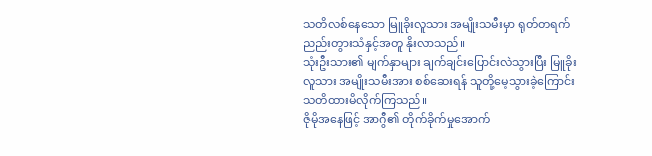သတိလစ်နေသော မြူခိုးလူသား အမျိုးသမီးမှာ ရုတ်တရက် ညည်းတွားသံနှင့်အတူ နိုးလာသည်။
သုံးဦးသား၏ မျက်နှာများ ချက်ချင်းပြောင်းလဲသွားပြီး မြူခိုးလူသား အမျိုးသမီးအား စစ်ဆေးရန် သူတို့မေ့သွားခဲ့ကြောင်း သတိထားမိလိုက်ကြသည်။
ဇိုမိုအနေဖြင့် အာဂွီ၏ တိုက်ခိုက်မှုအောက်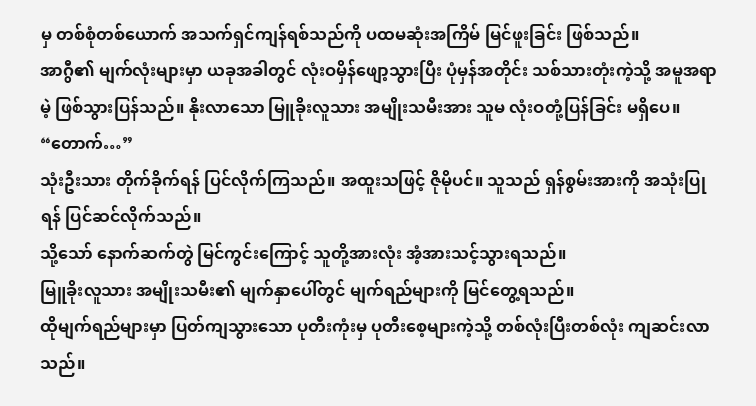မှ တစ်စုံတစ်ယောက် အသက်ရှင်ကျန်ရစ်သည်ကို ပထမဆုံးအကြိမ် မြင်ဖူးခြင်း ဖြစ်သည်။
အာဂွီ၏ မျက်လုံးများမှာ ယခုအခါတွင် လုံးဝမှိန်ဖျော့သွားပြီး ပုံမှန်အတိုင်း သစ်သားတုံးကဲ့သို့ အမူအရာမဲ့ ဖြစ်သွားပြန်သည်။ နိုးလာသော မြူခိုးလူသား အမျိုးသမီးအား သူမ လုံးဝတုံ့ပြန်ခြင်း မရှိပေ။
“တောက်…”
သုံးဦးသား တိုက်ခိုက်ရန် ပြင်လိုက်ကြသည်။ အထူးသဖြင့် ဇိုမိုပင်။ သူသည် ရှန်စွမ်းအားကို အသုံးပြုရန် ပြင်ဆင်လိုက်သည်။
သို့သော် နောက်ဆက်တွဲ မြင်ကွင်းကြောင့် သူတို့အားလုံး အံ့အားသင့်သွားရသည်။
မြူခိုးလူသား အမျိုးသမီး၏ မျက်နှာပေါ်တွင် မျက်ရည်များကို မြင်တွေ့ရသည်။
ထိုမျက်ရည်များမှာ ပြတ်ကျသွားသော ပုတီးကုံးမှ ပုတီးစေ့များကဲ့သို့ တစ်လုံးပြီးတစ်လုံး ကျဆင်းလာသည်။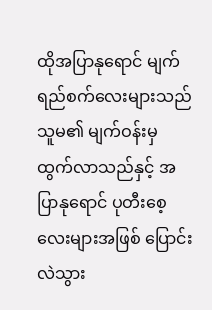ထိုအပြာနုရောင် မျက်ရည်စက်လေးများသည် သူမ၏ မျက်ဝန်းမှ ထွက်လာသည်နှင့် အပြာနုရောင် ပုတီးစေ့လေးများအဖြစ် ပြောင်းလဲသွား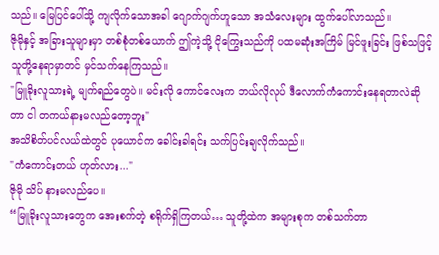သည်။ မြေပြင်ပေါ်သို့ ကျလိုက်သောအခါ ဂျောက်ဂျက်ဟူသော အသံလေးများ ထွက်ပေါ်လာသည်။
ဇိုမိုနှင့် အခြားသူများမှာ တစ်စုံတစ်ယောက် ဤကဲ့သို့ ငိုကြွေးသည်ကို ပထမဆုံးအကြိမ် မြင်ဖူးခြင်း ဖြစ်သဖြင့် သူတို့နေရာမှာတင် မှင်သက်နေကြသည်။
"မြူခိုးလူသားရဲ့ မျက်ရည်တွေပဲ။ မင်းလို ကောင်လေးက ဘယ်လိုလုပ် ဒီလောက်ကံကောင်းနေရတာလဲဆိုတာ ငါ တကယ်နားမလည်တော့ဘူး"
အသိစိတ်ပင်လယ်ထဲတွင် ပုယောင်က ခေါင်းခါရင်း သက်ပြင်းချလိုက်သည်။
"ကံကောင်းတယ် ဟုတ်လား..."
ဇိုမို သိပ် နားမလည်ပေ။
“မြူခိုးလူသားတွေက အေးစက်တဲ့ စရိုက်ရှိကြတယ်… သူတို့ထဲက အများစုက တစ်သက်တာ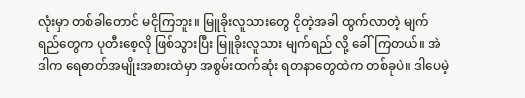လုံးမှာ တစ်ခါတောင် မငိုကြဘူး။ မြူခိုးလူသားတွေ ငိုတဲ့အခါ ထွက်လာတဲ့ မျက်ရည်တွေက ပုတီးစေ့လို ဖြစ်သွားပြီး မြူခိုးလူသား မျက်ရည် လို့ ခေါ်ကြတယ်။ အဲဒါက ရေဓာတ်အမျိုးအစားထဲမှာ အစွမ်းထက်ဆုံး ရတနာတွေထဲက တစ်ခုပဲ။ ဒါပေမဲ့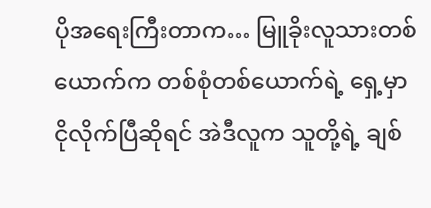ပိုအရေးကြီးတာက… မြူခိုးလူသားတစ်ယောက်က တစ်စုံတစ်ယောက်ရဲ့ ရှေ့မှာ ငိုလိုက်ပြီဆိုရင် အဲဒီလူက သူတို့ရဲ့ ချစ်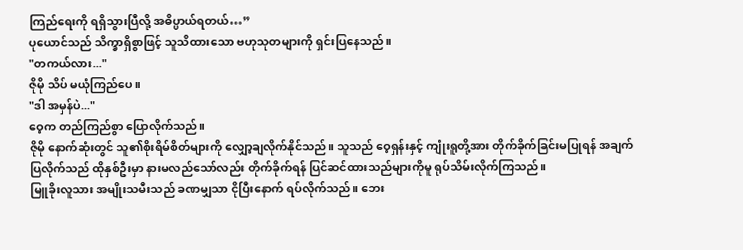ကြည်ရေးကို ရရှိသွားပြီလို့ အဓိပ္ပာယ်ရတယ်…”
ပုယောင်သည် သိက္ခာရှိစွာဖြင့် သူသိထားသော ဗဟုသုတများကို ရှင်းပြနေသည်။
"တကယ်လား..."
ဇိုမို သိပ် မယုံကြည်ပေ။
"ဒါ အမှန်ပဲ..."
ဝေ့က တည်ကြည်စွာ ပြောလိုက်သည်။
ဇိုမို နောက်ဆုံးတွင် သူ၏စိုးရိမ်စိတ်များကို လျှော့ချလိုက်နိုင်သည်။ သူသည် ဝေ့ရှန်းနှင့် ကျုံးရူတို့အား တိုက်ခိုက်ခြင်းမပြုရန် အချက်ပြလိုက်သည် ထိုနှစ်ဦးမှာ နားမလည်သော်လည်း တိုက်ခိုက်ရန် ပြင်ဆင်ထားသည်များကိုမူ ရုပ်သိမ်းလိုက်ကြသည်။
မြူခိုးလူသား အမျိုးသမီးသည် ခဏမျှသာ ငိုပြီးနောက် ရပ်လိုက်သည်။ ဘေး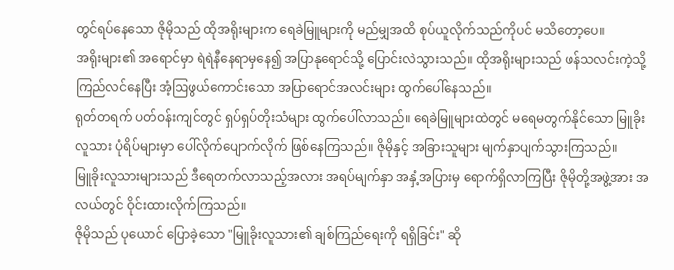တွင်ရပ်နေသော ဇိုမိုသည် ထိုအရိုးများက ရေခဲမြူများကို မည်မျှအထိ စုပ်ယူလိုက်သည်ကိုပင် မသိတော့ပေ။
အရိုးများ၏ အရောင်မှာ ရဲရဲနီနေရာမှနေ၍ အပြာနုရောင်သို့ ပြောင်းလဲသွားသည်။ ထိုအရိုးများသည် ဖန်သလင်းကဲ့သို့ ကြည်လင်နေပြီး အံ့ဩဖွယ်ကောင်းသော အပြာရောင်အလင်းများ ထွက်ပေါ်နေသည်။
ရုတ်တရက် ပတ်ဝန်းကျင်တွင် ရှပ်ရှပ်တိုးသံများ ထွက်ပေါ်လာသည်။ ရေခဲမြူများထဲတွင် မရေမတွက်နိုင်သော မြူခိုးလူသား ပုံရိပ်များမှာ ပေါ်လိုက်ပျောက်လိုက် ဖြစ်နေကြသည်။ ဇိုမိုနှင့် အခြားသူများ မျက်နှာပျက်သွားကြသည်။
မြူခိုးလူသားများသည် ဒီရေတက်လာသည့်အလား အရပ်မျက်နှာ အနှံ့အပြားမှ ရောက်ရှိလာကြပြီး ဇိုမိုတို့အဖွဲ့အား အလယ်တွင် ဝိုင်းထားလိုက်ကြသည်။
ဇိုမိုသည် ပုယောင် ပြောခဲ့သော "မြူခိုးလူသား၏ ချစ်ကြည်ရေးကို ရရှိခြင်း" ဆို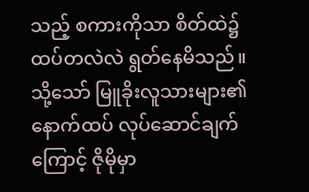သည့် စကားကိုသာ စိတ်ထဲ၌ ထပ်တလဲလဲ ရွတ်နေမိသည်။
သို့သော် မြူခိုးလူသားများ၏ နောက်ထပ် လုပ်ဆောင်ချက်ကြောင့် ဇိုမိုမှာ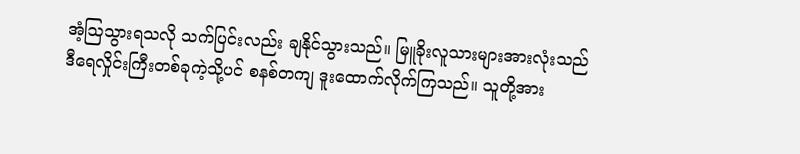အံ့ဩသွားရသလို သက်ပြင်းလည်း ချနိုင်သွားသည်။ မြူခိုးလူသားများအားလုံးသည် ဒီရေလှိုင်းကြီးတစ်ခုကဲ့သို့ပင် စနစ်တကျ ဒူးထောက်လိုက်ကြသည်။ သူတို့အား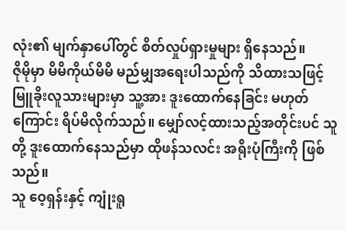လုံး၏ မျက်နှာပေါ်တွင် စိတ်လှုပ်ရှားမှုများ ရှိနေသည်။
ဇိုမိုမှာ မိမိကိုယ်မိမိ မည်မျှအရေးပါသည်ကို သိထားသဖြင့် မြူခိုးလူသားများမှာ သူ့အား ဒူးထောက်နေခြင်း မဟုတ်ကြောင်း ရိပ်မိလိုက်သည်။ မျှော်လင့်ထားသည့်အတိုင်းပင် သူတို့ ဒူးထောက်နေသည်မှာ ထိုဖန်သလင်း အရိုးပုံကြီးကို ဖြစ်သည်။
သူ ဝေ့ရှန်းနှင့် ကျုံးရူ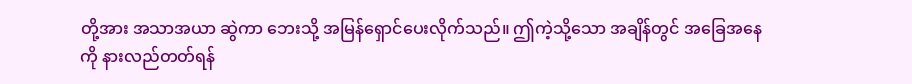တို့အား အသာအယာ ဆွဲကာ ဘေးသို့ အမြန်ရှောင်ပေးလိုက်သည်။ ဤကဲ့သို့သော အချိန်တွင် အခြေအနေကို နားလည်တတ်ရန်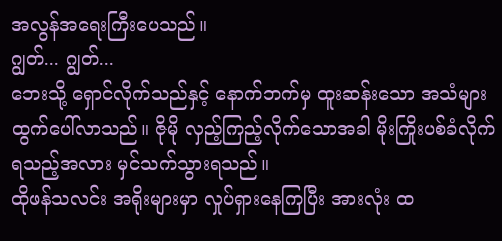အလွန်အရေးကြီးပေသည်။
ဂျွတ်... ဂျွတ်...
ဘေးသို့ ရှောင်လိုက်သည်နှင့် နောက်ဘက်မှ ထူးဆန်းသော အသံများ ထွက်ပေါ်လာသည်။ ဇိုမို လှည့်ကြည့်လိုက်သောအခါ မိုးကြိုးပစ်ခံလိုက်ရသည့်အလား မှင်သက်သွားရသည်။
ထိုဖန်သလင်း အရိုးများမှာ လှုပ်ရှားနေကြပြီး အားလုံး ထ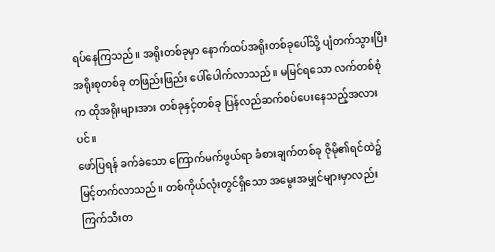ရပ်နေကြသည်။ အရိုးတစ်ခုမှာ နောက်ထပ်အရိုးတစ်ခုပေါ်သို့ ပျံတက်သွားပြီး အရိုးစုတစ်ခု တဖြည်းဖြည်း ပေါ်ပေါက်လာသည်။ မမြင်ရသော လက်တစ်စုံက ထိုအရိုးများအား တစ်ခုနှင့်တစ်ခု ပြန်လည်ဆက်စပ်ပေးနေသည့်အလားပင်။
ဖော်ပြရန် ခက်ခဲသော ကြောက်မက်ဖွယ်ရာ ခံစားချက်တစ်ခု ဇိုမို၏ရင်ထဲ၌ မြင့်တက်လာသည်။ တစ်ကိုယ်လုံးတွင်ရှိသော အမွေးအမျှင်များမှာလည်း ကြက်သီးတ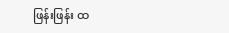ဖြန်းဖြန်း ထ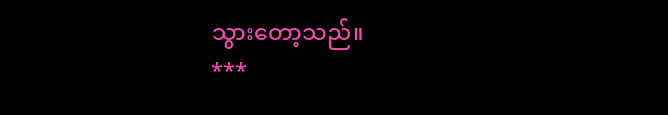သွားတော့သည်။
***